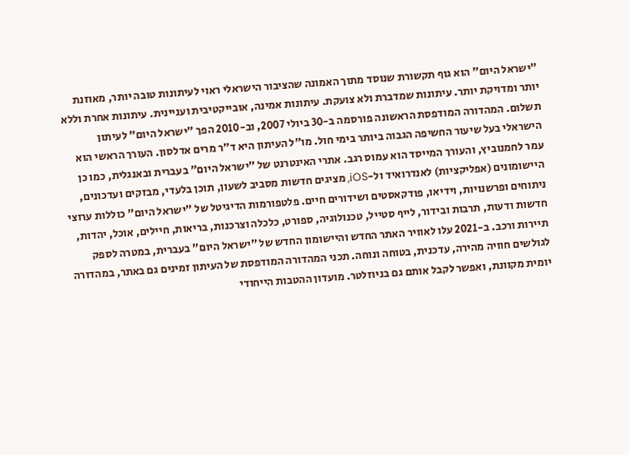"ישראל היום" הוא גוף תקשורת שנוסד מתוך האמונה שהציבור הישראלי ראוי לעיתונות טובה יותר, מאוזנת יותר ומדויקת יותר. עיתונות שמדברת ולא צועקת. עיתונות אמינה, אובייקטיבית ועניינית. עיתונות אחרת וללא תשלום. המהדורה המודפסת הראשונה פורסמה ב-30 ביולי 2007, וב-2010 הפך "ישראל היום" לעיתון הישראלי בעל שיעור החשיפה הגבוה ביותר בימי חול. מו"ל העיתון היא ד"ר מרים אדלסון. העורך הראשי הוא עמר לחמנוביץ, והעורך המייסד הוא עמוס רגב. אתרי האינטרנט של "ישראל היום" בעברית ובאנגלית, כמו כן היישומונים (אפליקציות) לאנדרואיד ול-iOS, מציגים חדשות מסביב לשעון, תוכן בלעדי, מבזקים ועדכונים, ניתוחים ופרשנויות, וידיאו, פודקאסטים ושידורים חיים. פלטפורמות הדיגיטל של "ישראל היום" כוללות ערוצי חדשות ודעות, תרבות ובידור, לייף סטייל, טכנולוגיה, ספורט, כלכלה וצרכנות, בריאות, חיילים, אוכל, יהדות, תיירות ורכב. ב-2021 עלו לאוויר האתר החדש והיישומון החדש של "ישראל היום" בעברית, במטרה לספק לגולשים חוויה מהירה, עדכנית, בטוחה ונוחה. תכני המהדורה המודפסת של העיתון זמינים גם באתר, במהדורה יומית מקוונת, ואפשר לקבל אותם גם בניוזלטר. מועדון ההטבות הייחודי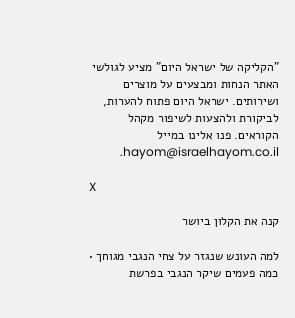"הקליקה של ישראל היום" מציע לגולשי האתר הנחות ומבצעים על מוצרים ושירותים. ישראל היום פתוח להערות, לביקורת ולהצעות לשיפור מקהל הקוראים. פנו אלינו במייל hayom@israelhayom.co.il.

X

קנה את הקלון ביושר

למה העונש שנגזר על צחי הנגבי מגוחך • כמה פעמים שיקר הנגבי בפרשת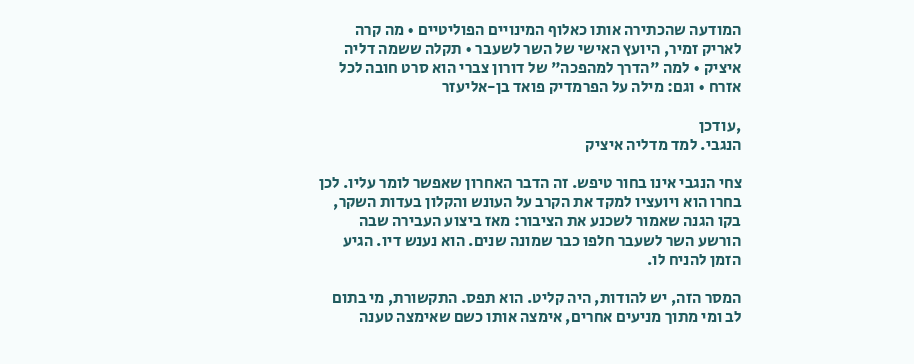המודעה שהכתירה אותו כאלוף המינויים הפוליטיים • מה קרה לאריק זמיר, היועץ האישי של השר לשעבר • תקלה ששמה דליה איציק • למה "הדרך למהפכה" של דורון צברי הוא סרט חובה לכל אזרח • וגם: מילה על הפרמדיק פואד בן-אליעזר

,עודכן
הנגבי. למד מדליה איציק

צחי הנגבי אינו בחור טיפש. זה הדבר האחרון שאפשר לומר עליו. לכן בחרו הוא ויועציו למקד את הקרב על העונש והקלון בעדות השקר, בקו הגנה שאמור לשכנע את הציבור: מאז ביצוע העבירה שבה הורשע השר לשעבר חלפו כבר שמונה שנים. הוא נענש דיו. הגיע הזמן להניח לו.

המסר הזה, יש להודות, היה קליט. הוא תפס. התקשורת, מי בתום לב ומי מתוך מניעים אחרים, אימצה אותו כשם שאימצה טענה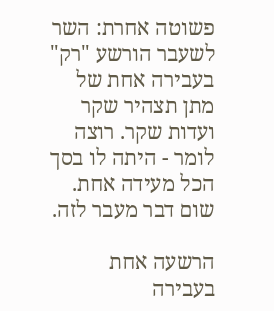פשוטה אחרת: השר לשעבר הורשע "רק" בעבירה אחת של מתן תצהיר שקר ועדות שקר. רוצה לומר - היתה לו בסך הכל מעידה אחת. שום דבר מעבר לזה.

הרשעה אחת בעבירה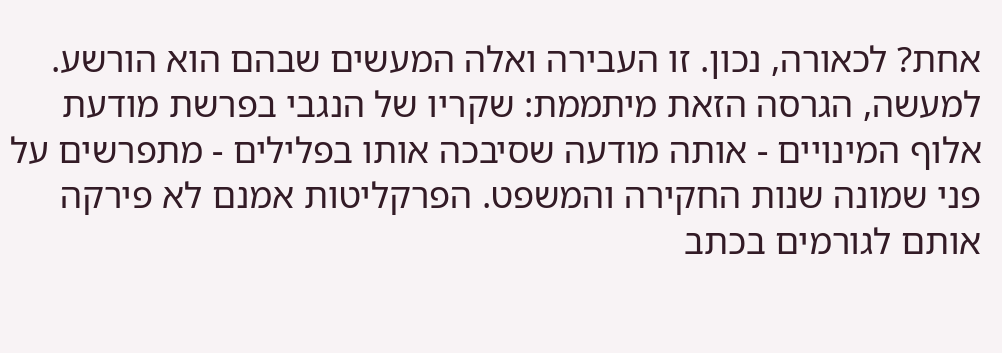אחת? לכאורה, נכון. זו העבירה ואלה המעשים שבהם הוא הורשע. למעשה, הגרסה הזאת מיתממת: שקריו של הנגבי בפרשת מודעת אלוף המינויים - אותה מודעה שסיבכה אותו בפלילים - מתפרשים על פני שמונה שנות החקירה והמשפט. הפרקליטות אמנם לא פירקה אותם לגורמים בכתב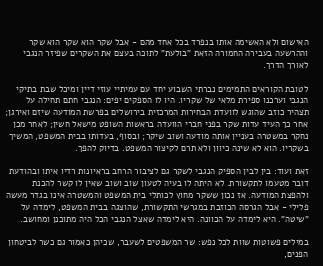האישום ולא האשימה אותו בנפרד בכל אחד מהם - אבל שקר הוא שקר הוא שקר וההרשעה בעבירה החמורה הזאת "בולעת" לתוכה בעצם את השקרים שפיזר הנגבי לאורך הדרך.

לטובת הקוראים התמימים נברתי השבוע יחד עם עמיתיי עוזי דיין ומיכל שבת בתיקי הנגבי וערכנו ספירת מלאי של שקריו. היו לו הספקים יפים: הנגבי חתם תחילה על תצהיר כוזב שהוגש לוועדת הבחירות המרכזית בירושלים בפרשת המודעה שיזם ואירגן; אחר כך העיד עדות שקר בפני חברי הוועדה בראשות השופט מישאל חשין; לאחר מכן נחקר במשטרה בעניין אותה מודעה ושוב שיקר; ובסוף, בעדותו בבית המשפט, המשיך בשקריו. הוא לא שינה כיוון ולא תרם לקיצור המשפט. בדיוק להפך.

זאת ועוד: בין לבין הספיק הנגבי לשקר גם לציבור הרחב בראיונות רדיו איתו ובהודעת דובר מטעמו לתקשורת. לא היתה לו בעיה לטעון שוב ושוב שאין לו קשר להכנת ולהפצת המודעה. אז נכון ששקר מחוץ לכותלי בית המשפט והמשטרה אינו בגדר מעשה פלילי - אבל הגרסה הכוזבת במגרשי התקשורת, שהוצגה בבית המשפט, לימדה על "שיטה". היא לימדה על הכוונה. היא לימדה שאצל הנגבי הכל היה מתוכנן ומחושב.

במילים פשוטות שוות לכל נפש: שר המשפטים לשעבר, שכיהן כאמור גם כשר לביטחון הפנים,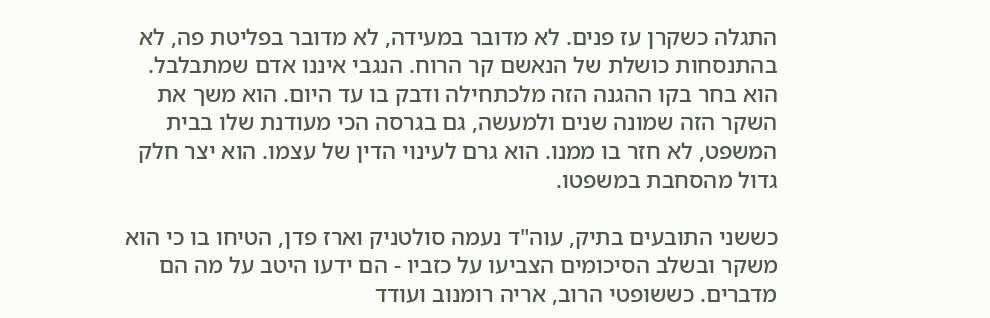התגלה כשקרן עז פנים. לא מדובר במעידה, לא מדובר בפליטת פה, לא בהתנסחות כושלת של הנאשם קר הרוח. הנגבי איננו אדם שמתבלבל. הוא בחר בקו ההגנה הזה מלכתחילה ודבק בו עד היום. הוא משך את השקר הזה שמונה שנים ולמעשה, גם בגרסה הכי מעודנת שלו בבית המשפט, לא חזר בו ממנו. הוא גרם לעינוי הדין של עצמו. הוא יצר חלק גדול מהסחבת במשפטו.

כששני התובעים בתיק, עוה"ד נעמה סולטניק וארז פדן, הטיחו בו כי הוא משקר ובשלב הסיכומים הצביעו על כזביו - הם ידעו היטב על מה הם מדברים. כששופטי הרוב, אריה רומנוב ועודד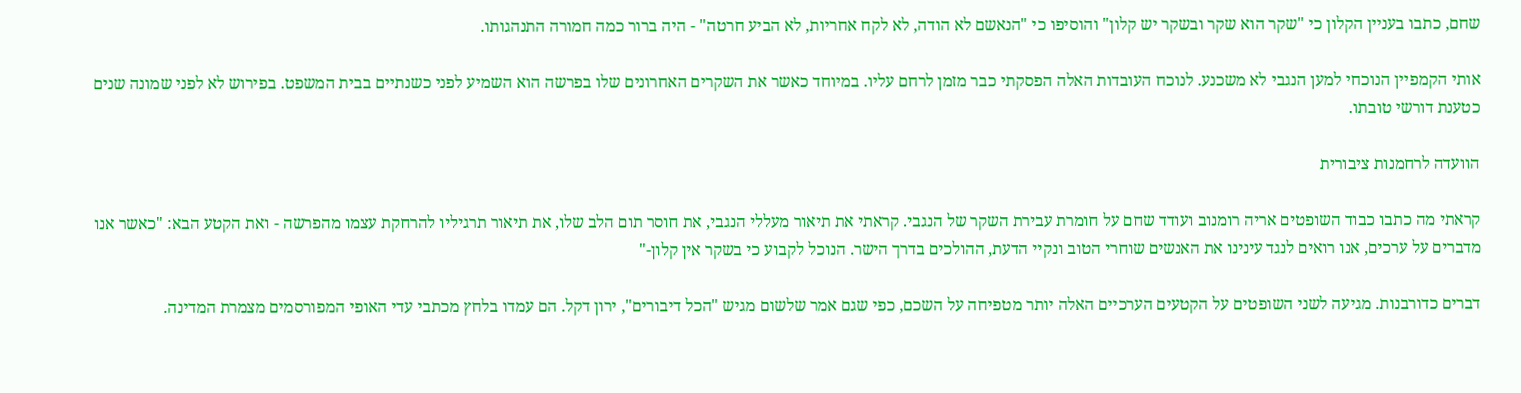שחם, כתבו בעניין הקלון כי "שקר הוא שקר ובשקר יש קלון" והוסיפו כי "הנאשם לא הודה, לא לקח אחריות, לא הביע חרטה" - היה ברור כמה חמורה התנהגותו.

אותי הקמפיין הנוכחי למען הנגבי לא משכנע. לנוכח העובדות האלה הפסקתי כבר מזמן לרחם עליו. במיוחד כאשר את השקרים האחרונים שלו בפרשה הוא השמיע לפני כשנתיים בבית המשפט. בפירוש לא לפני שמונה שנים כטענת דורשי טובתו.

הוועדה לרחמנות ציבורית

קראתי מה כתבו כבוד השופטים אריה רומנוב ועודד שחם על חומרת עבירת השקר של הנגבי. קראתי את תיאור מעללי הנגבי, את חוסר תום הלב שלו, את תיאור תרגיליו להרחקת עצמו מהפרשה - ואת הקטע הבא: "כאשר אנו מדברים על ערכים, אנו רואים לנגד עינינו את האנשים שוחרי הטוב ונקיי הדעת, ההולכים בדרך הישר. הנוכל לקבוע כי בשקר אין קלון-"

דברים כדורבנות. מגיעה לשני השופטים על הקטעים הערכיים האלה יותר מטפיחה על השכם, כפי שגם אמר שלשום מגיש "הכל דיבורים", ירון דקל. הם עמדו בלחץ מכתבי עדי האופי המפורסמים מצמרת המדינה.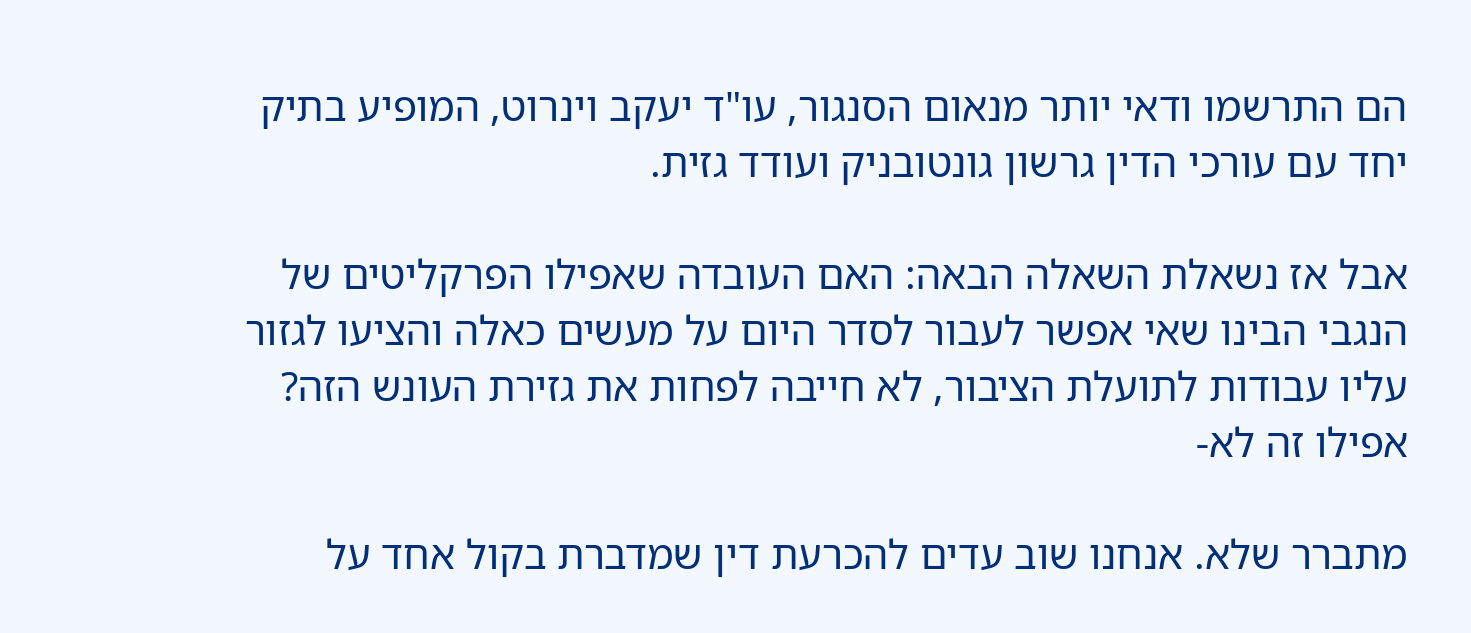הם התרשמו ודאי יותר מנאום הסנגור, עו"ד יעקב וינרוט, המופיע בתיק יחד עם עורכי הדין גרשון גונטובניק ועודד גזית.

אבל אז נשאלת השאלה הבאה: האם העובדה שאפילו הפרקליטים של הנגבי הבינו שאי אפשר לעבור לסדר היום על מעשים כאלה והציעו לגזור עליו עבודות לתועלת הציבור, לא חייבה לפחות את גזירת העונש הזה? אפילו זה לא-

מתברר שלא. אנחנו שוב עדים להכרעת דין שמדברת בקול אחד על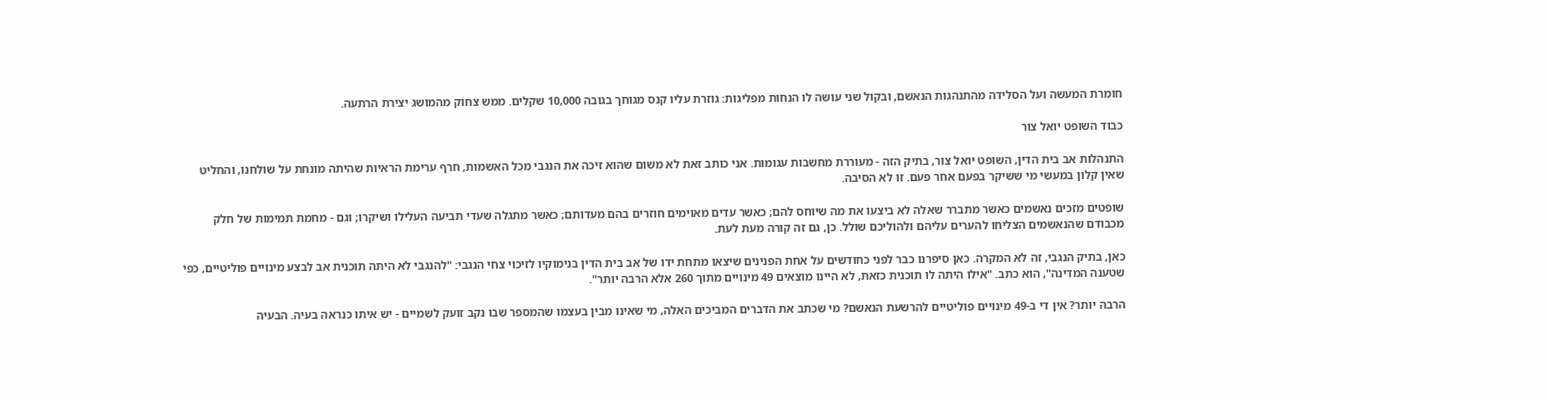חומרת המעשה ועל הסלידה מהתנהגות הנאשם, ובקול שני עושה לו הנחות מפליגות: גוזרת עליו קנס מגוחך בגובה 10,000 שקלים. ממש צחוק מהמושג יצירת הרתעה.

כבוד השופט יואל צור

התנהלות אב בית הדין, השופט יואל צור, בתיק הזה - מעוררת מחשבות עגומות. אני כותב זאת לא משום שהוא זיכה את הנגבי מכל האשמות, חרף ערימת הראיות שהיתה מונחת על שולחנו, והחליט שאין קלון במעשי מי ששיקר בפעם אחר פעם. זו לא הסיבה.

שופטים מזכים נאשמים כאשר מתברר שאלה לא ביצעו את מה שיוחס להם; כאשר עדים מאוימים חוזרים בהם מעדותם; כאשר מתגלה שעדי תביעה העלילו ושיקרו; וגם - מחמת תמימות של חלק מכבודם שהנאשמים הצליחו להערים עליהם ולהוליכם שולל. כן, גם זה קורה מעת לעת.

כאן, בתיק הנגבי, זה לא המקרה. כאן סיפרנו כבר לפני כחודשים על אחת הפנינים שיצאו מתחת ידו של אב בית הדין בנימוקיו לזיכוי צחי הנגבי: "להנגבי לא היתה תוכנית אב לבצע מינויים פוליטיים, כפי שטענה המדינה", הוא כתב. "אילו היתה לו תוכנית כזאת, לא היינו מוצאים 49 מינויים מתוך 260 אלא הרבה יותר".

הרבה יותר? אין די ב-49 מינויים פוליטיים להרשעת הנאשם? מי שכתב את הדברים המביכים האלה, מי שאינו מבין בעצמו שהמספר שבו נקב זועק לשמיים - יש איתו כנראה בעיה. הבעיה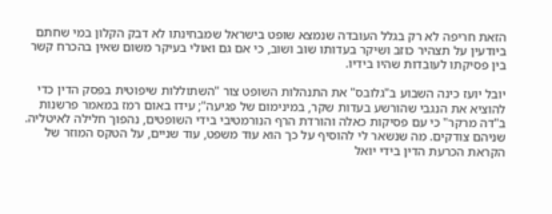הזאת חריפה לא רק בגלל העובדה שנמצא שופט בישראל שמבחינתו לא דבק הקלון במי שחתם ביודעין על תצהיר כוזב ושיקר בעדותו שוב ושוב, כי אם גם ואולי בעיקר משום שאין בהכרח קשר בין פסיקתו לעובדות שהיו בידיו.

יובל יועז כינה השבוע ב"גלובס" את התנהלות השופט צור "השתוללות שיפוטית בפסק הדין כדי להוציא את הנגבי שהורשע בעדות שקר, במינימום של פגיעה"; עידו באום רמז במאמר פרשנות ב"דה מרקר" כי עם פסיקות כאלה והורדת הרף הנורמטיבי בידי השופטים, נהפוך חלילה לאיטליה. שניהם צודקים. מה שנשאר לי להוסיף על כך הוא עוד משפט, עוד שניים, על הטקס המוזר של הקראת הכרעת הדין בידי יואל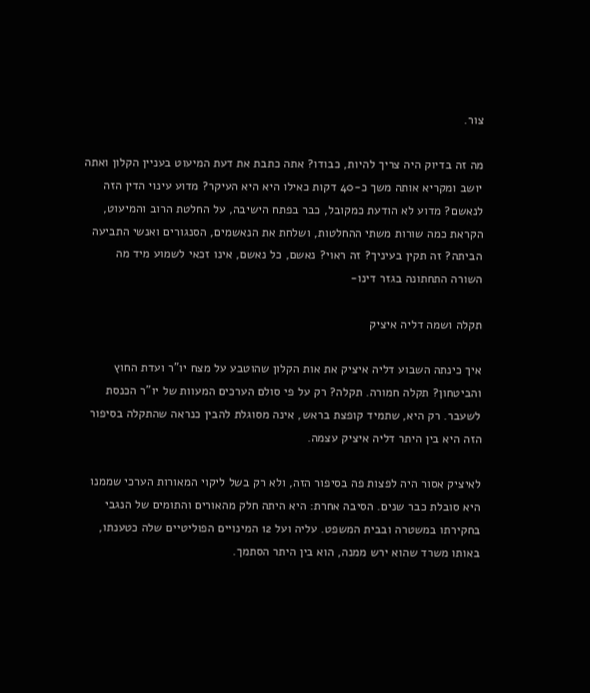צור.

מה זה בדיוק היה צריך להיות, כבודו? אתה כתבת את דעת המיעוט בעניין הקלון ואתה יושב ומקריא אותה משך כ-40 דקות כאילו היא היא העיקר? מדוע עינוי הדין הזה לנאשם? מדוע לא הודעת כמקובל, כבר בפתח הישיבה, על החלטת הרוב והמיעוט, הקראת כמה שורות משתי ההחלטות, ושלחת את הנאשמים, הסנגורים ואנשי התביעה הביתה? זה תקין בעיניך? זה ראוי? נאשם, כל נאשם, אינו זכאי לשמוע מיד מה השורה התחתונה בגזר דינו-

תקלה ושמה דליה איציק

איך כינתה השבוע דליה איציק את אות הקלון שהוטבע על מצח יו"ר ועדת החוץ והביטחון? תקלה חמורה. תקלה? רק על פי סולם הערכים המעוות של יו"ר הכנסת לשעבר. רק היא, שתמיד קופצת בראש, אינה מסוגלת להבין כנראה שהתקלה בסיפור הזה היא בין היתר דליה איציק עצמה.

לאיציק אסור היה לפצות פה בסיפור הזה, ולא רק בשל ליקוי המאורות הערכי שממנו היא סובלת כבר שנים. הסיבה אחרת: היא היתה חלק מהאורים והתומים של הנגבי בחקירתו במשטרה ובבית המשפט. עליה ועל 12 המינויים הפוליטיים שלה כטענתו, באותו משרד שהוא ירש ממנה, הוא בין היתר הסתמך.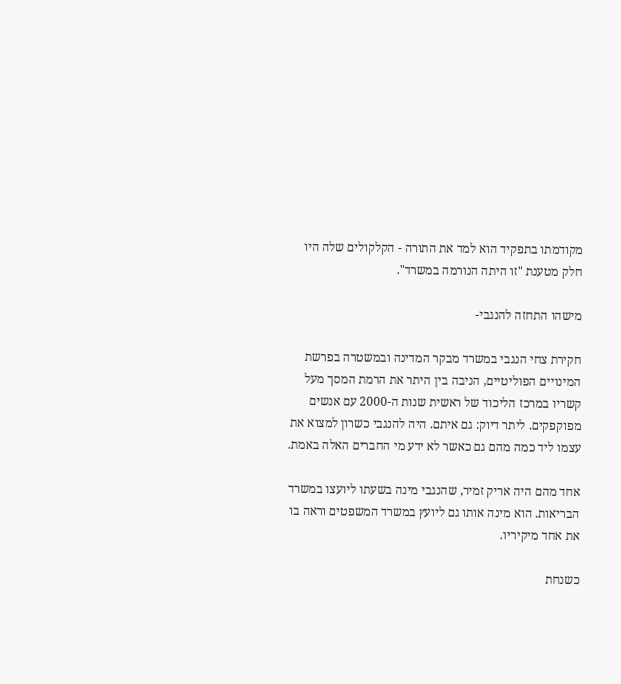מקודמתו בתפקיד הוא למד את התורה - הקלקולים שלה היו חלק מטענת "זו היתה הנורמה במשרד".

מישהו התחזה להנגבי-

חקירת צחי הנגבי במשרד מבקר המדינה ובמשטרה בפרשת המינויים הפוליטיים, הניבה בין היתר את הרמת המסך מעל קשריו במרכז הליכוד של ראשית שנות ה-2000 עם אנשים מפוקפקים. ליתר דיוק: גם איתם. היה להנגבי כשרון למצוא את עצמו ליד כמה מהם גם כאשר לא ידע מי החברים האלה באמת.

אחד מהם היה אריק זמיר, שהנגבי מינה בשעתו ליועצו במשרד הבריאות. הוא מינה אותו גם ליועץ במשרד המשפטים וראה בו את אחד מיקיריו.

כשנחת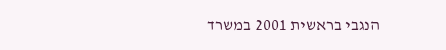הנגבי בראשית 2001 במשרד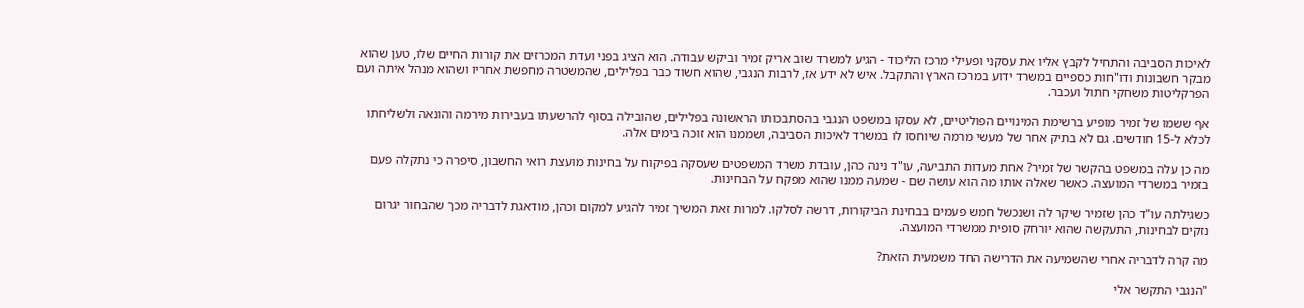לאיכות הסביבה והתחיל לקבץ אליו את עסקני ופעילי מרכז הליכוד - הגיע למשרד שוב אריק זמיר וביקש עבודה. הוא הציג בפני ועדת המכרזים את קורות החיים שלו, טען שהוא מבקר חשבונות ודו"חות כספיים במשרד ידוע במרכז הארץ והתקבל. איש לא ידע אז, לרבות הנגבי, שהוא חשוד כבר בפלילים, שהמשטרה מחפשת אחריו ושהוא מנהל איתה ועם הפרקליטות משחקי חתול ועכבר.

אף ששמו של זמיר מופיע ברשימת המינויים הפוליטיים, לא עסקו במשפט הנגבי בהסתבכותו הראשונה בפלילים, שהובילה בסוף להרשעתו בעבירות מירמה והונאה ולשליחתו לכלא ל-15 חודשים. גם לא בתיק אחר של מעשי מרמה שיוחסו לו במשרד לאיכות הסביבה, ושממנו הוא זוכה בימים אלה.

מה כן עלה במשפט בהקשר של זמיר? אחת מעדות התביעה, עו"ד נינה כהן, עובדת משרד המשפטים שעסקה בפיקוח על בחינות מועצת רואי החשבון, סיפרה כי נתקלה פעם בזמיר במשרדי המועצה. כאשר שאלה אותו מה הוא עושה שם - שמעה ממנו שהוא מפקח על הבחינות.

כשגילתה עו"ד כהן שזמיר שיקר לה ושנכשל חמש פעמים בבחינת הביקורות, דרשה לסלקו. למרות זאת המשיך זמיר להגיע למקום וכהן, מודאגת לדבריה מכך שהבחור יגרום נזקים לבחינות, התעקשה שהוא יורחק סופית ממשרדי המועצה.

מה קרה לדבריה אחרי שהשמיעה את הדרישה החד משמעית הזאת?

"הנגבי התקשר אלי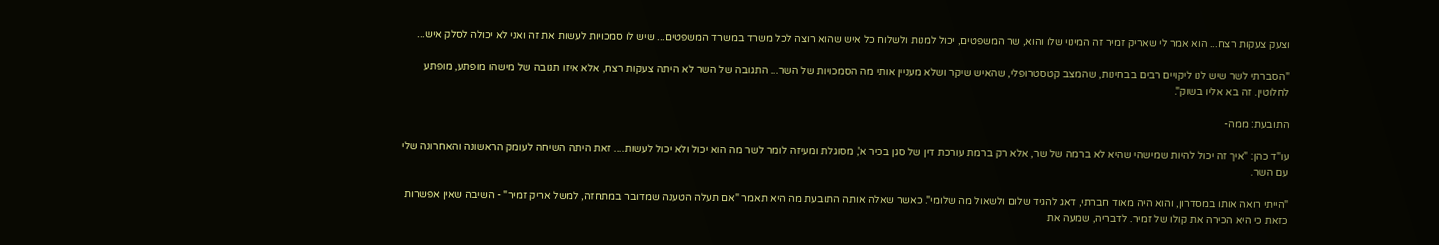וצעק צעקות רצח... הוא אמר לי שאריק זמיר זה המינוי שלו והוא, שר המשפטים, יכול למנות ולשלוח כל איש שהוא רוצה לכל משרד במשרד המשפטים... שיש לו סמכויות לעשות את זה ואני לא יכולה לסלק איש...

"הסברתי לשר שיש לנו ליקויים רבים בבחינות, שהמצב קטסטרופלי, שהאיש שיקר ושלא מעניין אותי מה הסמכויות של השר... התגובה של השר לא היתה צעקות רצח, אלא איזו תגובה של מישהו מופתע, מופתע לחלוטין. זה בא אליו בשוק".

התובעת: ממה-

עו"ד כהן: "איך זה יכול להיות שמישהי שהיא לא ברמה של שר, אלא רק ברמת עורכת דין של סגן בכיר א', מסוגלת ומעיזה לומר לשר מה הוא יכול ולא יכול לעשות.... זאת היתה השיחה לעומק הראשונה והאחרונה שלי עם השר.

"הייתי רואה אותו במסדרון, והוא היה מאוד חברתי, דאג להגיד שלום ולשאול מה שלומי". כאשר שאלה אותה התובעת מה היא תאמר "אם תעלה הטענה שמדובר במתחזה, למשל אריק זמיר" - השיבה שאין אפשרות כזאת כי היא הכירה את קולו של זמיר. לדבריה, שמעה את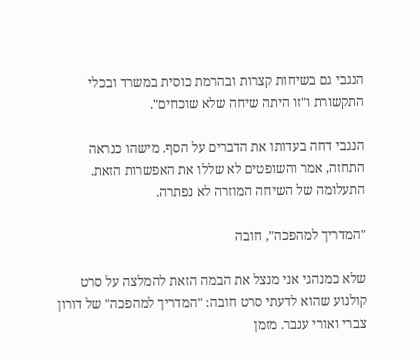הנגבי גם בשיחות קצרות ובהרמת כוסית במשרד ובכלי התקשורת ו"זו היתה שיחה שלא שוכחים".

הנגבי דחה בעדותו את הדברים על הסף. מישהו כנראה התחזה, אמר והשופטים לא שללו את האפשרות הזאת. התעלומה של השיחה המוזרה לא נפתרה.

"המדריך למהפכה", חובה

שלא כמנהגי אני מנצל את הבמה הזאת להמלצה על סרט קולנוע שהוא לדעתי סרט חובה: "המדריך למהפכה" של דורון צברי ואורי ענבר. מזמן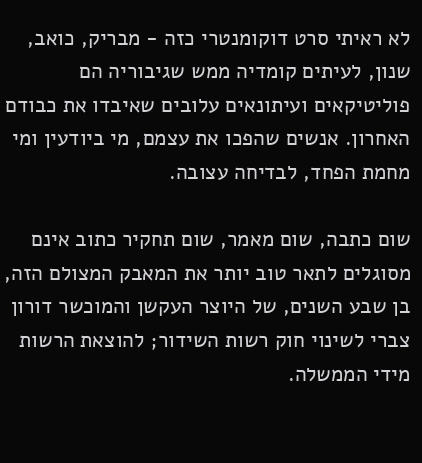לא ראיתי סרט דוקומנטרי כזה - מבריק, כואב, שנון, לעיתים קומדיה ממש שגיבוריה הם פוליטיקאים ועיתונאים עלובים שאיבדו את כבודם האחרון. אנשים שהפכו את עצמם, מי ביודעין ומי מחמת הפחד, לבדיחה עצובה.

שום כתבה, שום מאמר, שום תחקיר כתוב אינם מסוגלים לתאר טוב יותר את המאבק המצולם הזה, בן שבע השנים, של היוצר העקשן והמוכשר דורון צברי לשינוי חוק רשות השידור; להוצאת הרשות מידי הממשלה.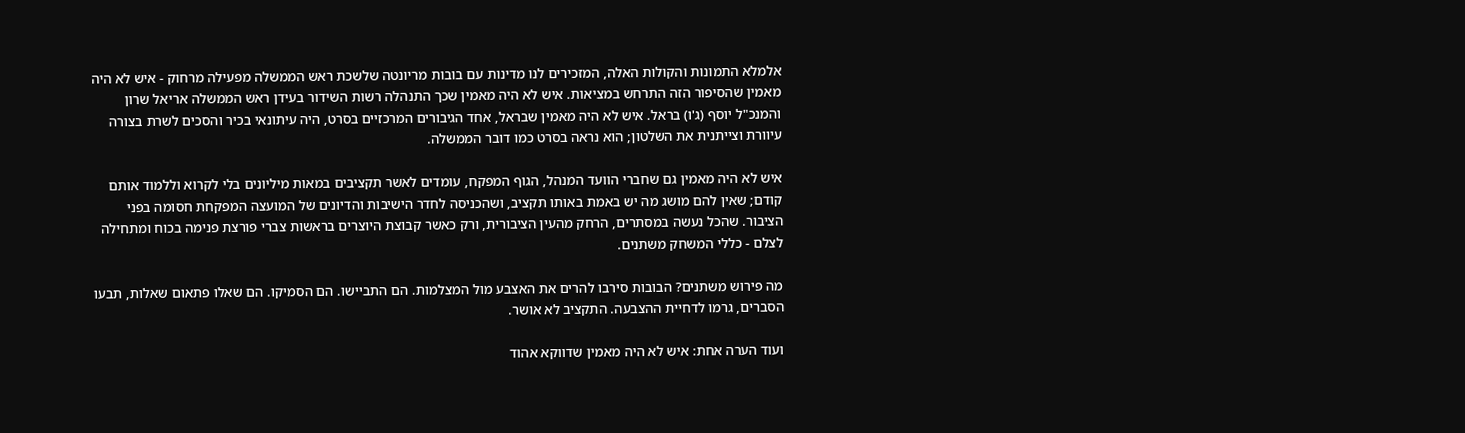אלמלא התמונות והקולות האלה, המזכירים לנו מדינות עם בובות מריונטה שלשכת ראש הממשלה מפעילה מרחוק - איש לא היה מאמין שהסיפור הזה התרחש במציאות. איש לא היה מאמין שכך התנהלה רשות השידור בעידן ראש הממשלה אריאל שרון והמנכ"ל יוסף (ג'ו) בראל. איש לא היה מאמין שבראל, אחד הגיבורים המרכזיים בסרט, היה עיתונאי בכיר והסכים לשרת בצורה עיוורת וצייתנית את השלטון; הוא נראה בסרט כמו דובר הממשלה.

איש לא היה מאמין גם שחברי הוועד המנהל, הגוף המפקח, עומדים לאשר תקציבים במאות מיליונים בלי לקרוא וללמוד אותם קודם; שאין להם מושג מה יש באמת באותו תקציב, ושהכניסה לחדר הישיבות והדיונים של המועצה המפקחת חסומה בפני הציבור. שהכל נעשה במסתרים, הרחק מהעין הציבורית, ורק כאשר קבוצת היוצרים בראשות צברי פורצת פנימה בכוח ומתחילה לצלם - כללי המשחק משתנים.

מה פירוש משתנים? הבובות סירבו להרים את האצבע מול המצלמות. הם התביישו. הם הסמיקו. הם שאלו פתאום שאלות, תבעו הסברים, גרמו לדחיית ההצבעה. התקציב לא אושר.

ועוד הערה אחת: איש לא היה מאמין שדווקא אהוד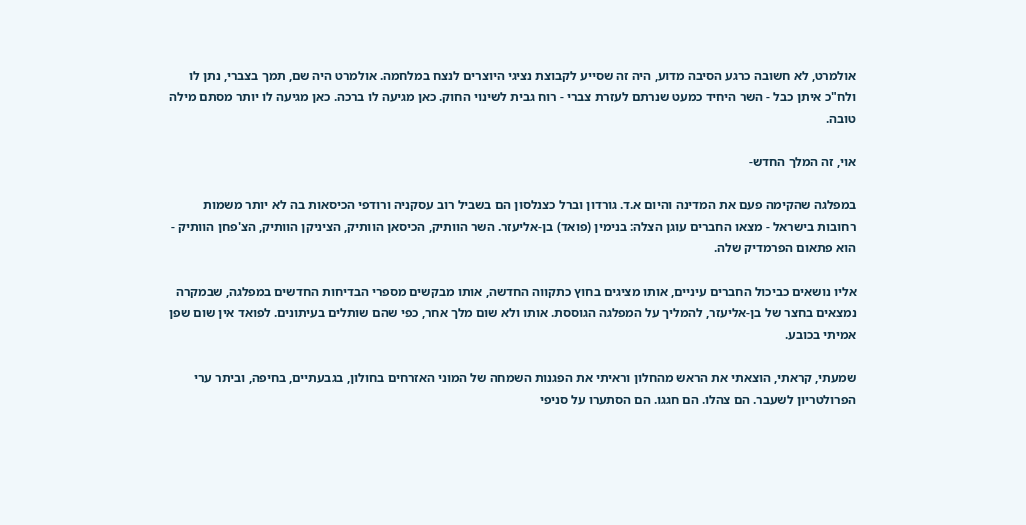אולמרט, לא חשובה כרגע הסיבה מדוע, היה זה שסייע לקבוצת נציגי היוצרים לנצח במלחמה. אולמרט היה שם, תמך בצברי, נתן לו ולח"כ איתן כבל - השר היחיד כמעט שנרתם לעזרת צברי - רוח גבית לשינוי החוק. כאן מגיעה לו ברכה. כאן מגיעה לו יותר מסתם מילה טובה.

אוי, זה המלך החדש-

במפלגה שהקימה פעם את המדינה והיום א.ד. גורדון וברל כצנלסון הם בשביל רוב עסקניה ורודפי הכיסאות בה לא יותר משמות רחובות בישראל - מצאו החברים עוגן הצלה: בנימין (פואד) בן-אליעזר. השר הוותיק, הכיסאן הוותיק, הציניקן הוותיק, הצ'פחן הוותיק - הוא פתאום הפרמדיק שלה.

אליו נושאים כביכול החברים עיניים, אותו מציגים בחוץ כתקווה החדשה, אותו מבקשים מספרי הבדיחות החדשים במפלגה, שבמקרה נמצאים בחצר של בן-אליעזר, להמליך על המפלגה הגוססת. אותו ולא שום מלך אחר, כפי שהם שותלים בעיתונים. לפואד אין שום שפן אמיתי בכובע.

שמעתי, קראתי, הוצאתי את הראש מהחלון וראיתי את הפגנות השמחה של המוני האזרחים בחולון, בגבעתיים, בחיפה, וביתר ערי הפרולטריון לשעבר. הם צהלו. הם חגגו. הם הסתערו על סניפי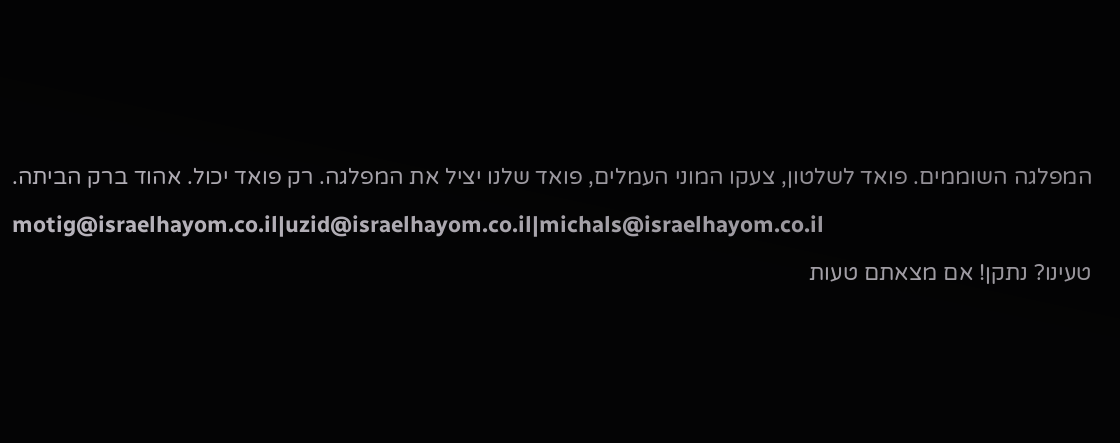המפלגה השוממים. פואד לשלטון, צעקו המוני העמלים, פואד שלנו יציל את המפלגה. רק פואד יכול. אהוד ברק הביתה.

motig@israelhayom.co.il|uzid@israelhayom.co.il|michals@israelhayom.co.il

טעינו? נתקן! אם מצאתם טעות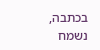בכתבה, נשמח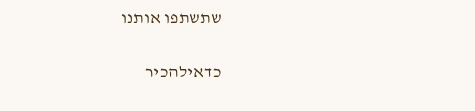שתשתפו אותנו

כדאילהכיר